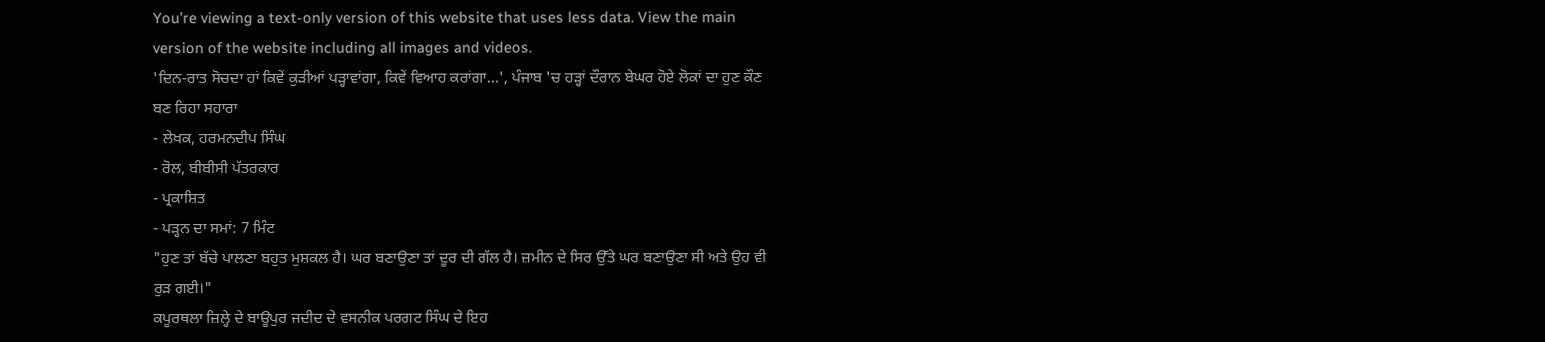You’re viewing a text-only version of this website that uses less data. View the main version of the website including all images and videos.
'ਦਿਨ-ਰਾਤ ਸੋਚਦਾ ਹਾਂ ਕਿਵੇਂ ਕੁੜੀਆਂ ਪੜ੍ਹਾਵਾਂਗਾ, ਕਿਵੇਂ ਵਿਆਹ ਕਰਾਂਗਾ…', ਪੰਜਾਬ 'ਚ ਹੜ੍ਹਾਂ ਦੌਰਾਨ ਬੇਘਰ ਹੋਏ ਲੋਕਾਂ ਦਾ ਹੁਣ ਕੌਣ ਬਣ ਰਿਹਾ ਸਹਾਰਾ
- ਲੇਖਕ, ਹਰਮਨਦੀਪ ਸਿੰਘ
- ਰੋਲ, ਬੀਬੀਸੀ ਪੱਤਰਕਾਰ
- ਪ੍ਰਕਾਸ਼ਿਤ
- ਪੜ੍ਹਨ ਦਾ ਸਮਾਂ: 7 ਮਿੰਟ
"ਹੁਣ ਤਾਂ ਬੱਚੇ ਪਾਲਣਾ ਬਹੁਤ ਮੁਸ਼ਕਲ ਹੈ। ਘਰ ਬਣਾਉਣਾ ਤਾਂ ਦੂਰ ਦੀ ਗੱਲ ਹੈ। ਜ਼ਮੀਨ ਦੇ ਸਿਰ ਉੱਤੇ ਘਰ ਬਣਾਉਣਾ ਸੀ ਅਤੇ ਉਹ ਵੀ ਰੁੜ ਗਈ।"
ਕਪੂਰਥਲਾ ਜ਼ਿਲ੍ਹੇ ਦੇ ਬਾਊਪੁਰ ਜਦੀਦ ਦੇ ਵਸਨੀਕ ਪਰਗਟ ਸਿੰਘ ਦੇ ਇਹ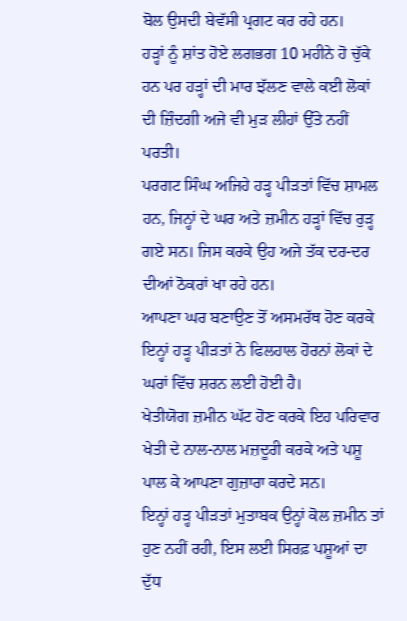ਬੋਲ ਉਸਦੀ ਬੇਵੱਸੀ ਪ੍ਰਗਟ ਕਰ ਰਹੇ ਹਨ।
ਹੜ੍ਹਾਂ ਨੂੰ ਸ਼ਾਂਤ ਹੋਏ ਲਗਭਗ 10 ਮਹੀਨੇ ਹੋ ਚੁੱਕੇ ਹਨ ਪਰ ਹੜ੍ਹਾਂ ਦੀ ਮਾਰ ਝੱਲਣ ਵਾਲੇ ਕਈ ਲੋਕਾਂ ਦੀ ਜ਼ਿੰਦਗੀ ਅਜੇ ਵੀ ਮੁੜ ਲੀਹਾਂ ਉੱਤੇ ਨਹੀਂ ਪਰਤੀ।
ਪਰਗਟ ਸਿੰਘ ਅਜਿਹੇ ਹੜ੍ਹ ਪੀੜਤਾਂ ਵਿੱਚ ਸ਼ਾਮਲ ਹਨ, ਜਿਨ੍ਹਾਂ ਦੇ ਘਰ ਅਤੇ ਜ਼ਮੀਨ ਹੜ੍ਹਾਂ ਵਿੱਚ ਰੁੜ੍ਹ ਗਏ ਸਨ। ਜਿਸ ਕਰਕੇ ਉਹ ਅਜੇ ਤੱਕ ਦਰ-ਦਰ ਦੀਆਂ ਠੋਕਰਾਂ ਖਾ ਰਹੇ ਹਨ।
ਆਪਣਾ ਘਰ ਬਣਾਉਣ ਤੋਂ ਅਸਮਰੱਥ ਹੋਣ ਕਰਕੇ ਇਨ੍ਹਾਂ ਹੜ੍ਹ ਪੀੜਤਾਂ ਨੇ ਫਿਲਹਾਲ ਹੋਰਨਾਂ ਲੋਕਾਂ ਦੇ ਘਰਾਂ ਵਿੱਚ ਸ਼ਰਨ ਲਈ ਹੋਈ ਹੈ।
ਖੇਤੀਯੋਗ ਜ਼ਮੀਨ ਘੱਟ ਹੋਣ ਕਰਕੇ ਇਹ ਪਰਿਵਾਰ ਖੇਤੀ ਦੇ ਨਾਲ-ਨਾਲ ਮਜ਼ਦੂਰੀ ਕਰਕੇ ਅਤੇ ਪਸ਼ੂ ਪਾਲ ਕੇ ਆਪਣਾ ਗੁਜ਼ਾਰਾ ਕਰਦੇ ਸਨ।
ਇਨ੍ਹਾਂ ਹੜ੍ਹ ਪੀੜਤਾਂ ਮੁਤਾਬਕ ਉਨ੍ਹਾਂ ਕੋਲ ਜ਼ਮੀਨ ਤਾਂ ਹੁਣ ਨਹੀਂ ਰਹੀ, ਇਸ ਲਈ ਸਿਰਫ਼ ਪਸ਼ੂਆਂ ਦਾ ਦੁੱਧ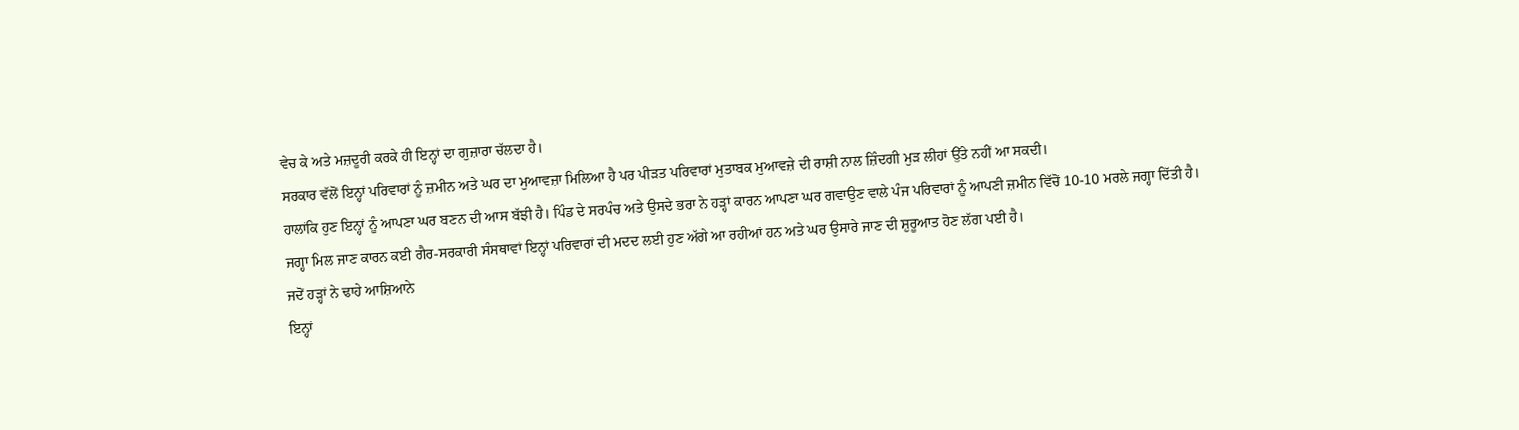ਵੇਚ ਕੇ ਅਤੇ ਮਜ਼ਦੂਰੀ ਕਰਕੇ ਹੀ ਇਨ੍ਹਾਂ ਦਾ ਗੁਜ਼ਾਰਾ ਚੱਲਦਾ ਹੈ।
ਸਰਕਾਰ ਵੱਲੋਂ ਇਨ੍ਹਾਂ ਪਰਿਵਾਰਾਂ ਨੂੰ ਜ਼ਮੀਨ ਅਤੇ ਘਰ ਦਾ ਮੁਆਵਜ਼ਾ ਮਿਲਿਆ ਹੈ ਪਰ ਪੀੜਤ ਪਰਿਵਾਰਾਂ ਮੁਤਾਬਕ ਮੁਆਵਜ਼ੇ ਦੀ ਰਾਸ਼ੀ ਨਾਲ ਜ਼ਿੰਦਗੀ ਮੁੜ ਲੀਹਾਂ ਉੱਤੇ ਨਹੀਂ ਆ ਸਕਦੀ।
ਹਾਲਾਂਕਿ ਹੁਣ ਇਨ੍ਹਾਂ ਨੂੰ ਆਪਣਾ ਘਰ ਬਣਨ ਦੀ ਆਸ ਬੱਝੀ ਹੈ। ਪਿੰਡ ਦੇ ਸਰਪੰਚ ਅਤੇ ਉਸਦੇ ਭਰਾ ਨੇ ਹੜ੍ਹਾਂ ਕਾਰਨ ਆਪਣਾ ਘਰ ਗਵਾਉਣ ਵਾਲੇ ਪੰਜ ਪਰਿਵਾਰਾਂ ਨੂੰ ਆਪਣੀ ਜ਼ਮੀਨ ਵਿੱਚੋਂ 10-10 ਮਰਲੇ ਜਗ੍ਹਾ ਦਿੱਤੀ ਹੈ।
ਜਗ੍ਹਾ ਮਿਲ ਜਾਣ ਕਾਰਨ ਕਈ ਗੈਰ-ਸਰਕਾਰੀ ਸੰਸਥਾਵਾਂ ਇਨ੍ਹਾਂ ਪਰਿਵਾਰਾਂ ਦੀ ਮਦਦ ਲਈ ਹੁਣ ਅੱਗੇ ਆ ਰਹੀਆਂ ਹਨ ਅਤੇ ਘਰ ਉਸਾਰੇ ਜਾਣ ਦੀ ਸ਼ੁਰੂਆਤ ਹੋਣ ਲੱਗ ਪਈ ਹੈ।
ਜਦੋਂ ਹੜ੍ਹਾਂ ਨੇ ਢਾਹੇ ਆਸ਼ਿਆਨੇ
ਇਨ੍ਹਾਂ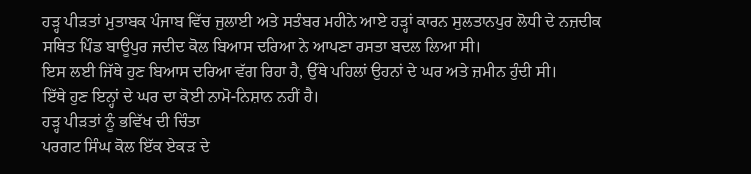ਹੜ੍ਹ ਪੀੜਤਾਂ ਮੁਤਾਬਕ ਪੰਜਾਬ ਵਿੱਚ ਜੁਲਾਈ ਅਤੇ ਸਤੰਬਰ ਮਹੀਨੇ ਆਏ ਹੜ੍ਹਾਂ ਕਾਰਨ ਸੁਲਤਾਨਪੁਰ ਲੋਧੀ ਦੇ ਨਜ਼ਦੀਕ ਸਥਿਤ ਪਿੰਡ ਬਾਊਪੁਰ ਜਦੀਦ ਕੋਲ ਬਿਆਸ ਦਰਿਆ ਨੇ ਆਪਣਾ ਰਸਤਾ ਬਦਲ ਲਿਆ ਸੀ।
ਇਸ ਲਈ ਜਿੱਥੇ ਹੁਣ ਬਿਆਸ ਦਰਿਆ ਵੱਗ ਰਿਹਾ ਹੈ, ਉੱਥੇ ਪਹਿਲਾਂ ਉਹਨਾਂ ਦੇ ਘਰ ਅਤੇ ਜ਼ਮੀਨ ਹੁੰਦੀ ਸੀ।
ਇੱਥੇ ਹੁਣ ਇਨ੍ਹਾਂ ਦੇ ਘਰ ਦਾ ਕੋਈ ਨਾਮੋ-ਨਿਸ਼ਾਨ ਨਹੀਂ ਹੈ।
ਹੜ੍ਹ ਪੀੜਤਾਂ ਨੂੰ ਭਵਿੱਖ ਦੀ ਚਿੰਤਾ
ਪਰਗਟ ਸਿੰਘ ਕੋਲ ਇੱਕ ਏਕੜ ਦੇ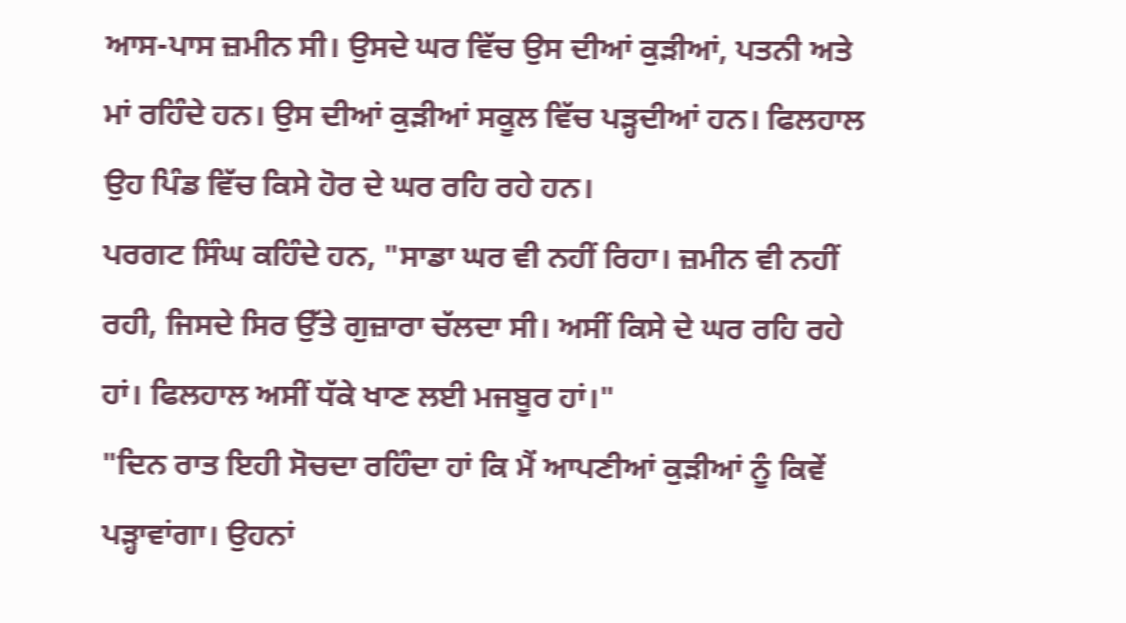ਆਸ-ਪਾਸ ਜ਼ਮੀਨ ਸੀ। ਉਸਦੇ ਘਰ ਵਿੱਚ ਉਸ ਦੀਆਂ ਕੁੜੀਆਂ, ਪਤਨੀ ਅਤੇ ਮਾਂ ਰਹਿੰਦੇ ਹਨ। ਉਸ ਦੀਆਂ ਕੁੜੀਆਂ ਸਕੂਲ ਵਿੱਚ ਪੜ੍ਹਦੀਆਂ ਹਨ। ਫਿਲਹਾਲ ਉਹ ਪਿੰਡ ਵਿੱਚ ਕਿਸੇ ਹੋਰ ਦੇ ਘਰ ਰਹਿ ਰਹੇ ਹਨ।
ਪਰਗਟ ਸਿੰਘ ਕਹਿੰਦੇ ਹਨ, "ਸਾਡਾ ਘਰ ਵੀ ਨਹੀਂ ਰਿਹਾ। ਜ਼ਮੀਨ ਵੀ ਨਹੀਂ ਰਹੀ, ਜਿਸਦੇ ਸਿਰ ਉੱਤੇ ਗੁਜ਼ਾਰਾ ਚੱਲਦਾ ਸੀ। ਅਸੀਂ ਕਿਸੇ ਦੇ ਘਰ ਰਹਿ ਰਹੇ ਹਾਂ। ਫਿਲਹਾਲ ਅਸੀਂ ਧੱਕੇ ਖਾਣ ਲਈ ਮਜਬੂਰ ਹਾਂ।"
"ਦਿਨ ਰਾਤ ਇਹੀ ਸੋਚਦਾ ਰਹਿੰਦਾ ਹਾਂ ਕਿ ਮੈਂ ਆਪਣੀਆਂ ਕੁੜੀਆਂ ਨੂੰ ਕਿਵੇਂ ਪੜ੍ਹਾਵਾਂਗਾ। ਉਹਨਾਂ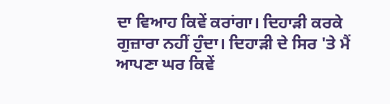ਦਾ ਵਿਆਹ ਕਿਵੇਂ ਕਰਾਂਗਾ। ਦਿਹਾੜੀ ਕਰਕੇ ਗੁਜ਼ਾਰਾ ਨਹੀਂ ਹੁੰਦਾ। ਦਿਹਾੜੀ ਦੇ ਸਿਰ 'ਤੇ ਮੈਂ ਆਪਣਾ ਘਰ ਕਿਵੇਂ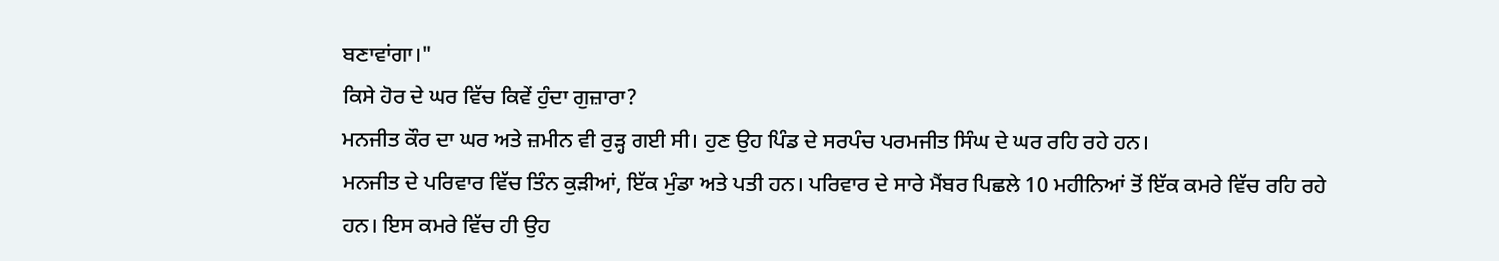ਬਣਾਵਾਂਗਾ।"
ਕਿਸੇ ਹੋਰ ਦੇ ਘਰ ਵਿੱਚ ਕਿਵੇਂ ਹੁੰਦਾ ਗੁਜ਼ਾਰਾ?
ਮਨਜੀਤ ਕੌਰ ਦਾ ਘਰ ਅਤੇ ਜ਼ਮੀਨ ਵੀ ਰੁੜ੍ਹ ਗਈ ਸੀ। ਹੁਣ ਉਹ ਪਿੰਡ ਦੇ ਸਰਪੰਚ ਪਰਮਜੀਤ ਸਿੰਘ ਦੇ ਘਰ ਰਹਿ ਰਹੇ ਹਨ।
ਮਨਜੀਤ ਦੇ ਪਰਿਵਾਰ ਵਿੱਚ ਤਿੰਨ ਕੁੜੀਆਂ, ਇੱਕ ਮੁੰਡਾ ਅਤੇ ਪਤੀ ਹਨ। ਪਰਿਵਾਰ ਦੇ ਸਾਰੇ ਮੈਂਬਰ ਪਿਛਲੇ 10 ਮਹੀਨਿਆਂ ਤੋਂ ਇੱਕ ਕਮਰੇ ਵਿੱਚ ਰਹਿ ਰਹੇ ਹਨ। ਇਸ ਕਮਰੇ ਵਿੱਚ ਹੀ ਉਹ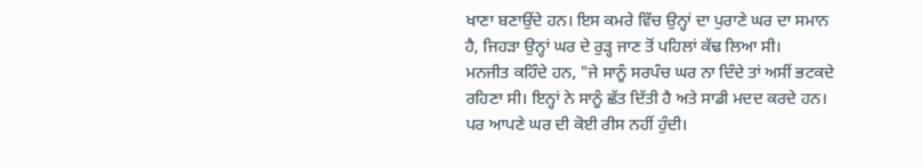ਖਾਣਾ ਬਣਾਉਂਦੇ ਹਨ। ਇਸ ਕਮਰੇ ਵਿੱਚ ਉਨ੍ਹਾਂ ਦਾ ਪੁਰਾਣੇ ਘਰ ਦਾ ਸਮਾਨ ਹੈ, ਜਿਹੜਾ ਉਨ੍ਹਾਂ ਘਰ ਦੇ ਰੁੜ੍ਹ ਜਾਣ ਤੋਂ ਪਹਿਲਾਂ ਕੱਢ ਲਿਆ ਸੀ।
ਮਨਜੀਤ ਕਹਿੰਦੇ ਹਨ, "ਜੇ ਸਾਨੂੰ ਸਰਪੰਚ ਘਰ ਨਾ ਦਿੰਦੇ ਤਾਂ ਅਸੀਂ ਭਟਕਦੇ ਰਹਿਣਾ ਸੀ। ਇਨ੍ਹਾਂ ਨੇ ਸਾਨੂੰ ਛੱਤ ਦਿੱਤੀ ਹੈ ਅਤੇ ਸਾਡੀ ਮਦਦ ਕਰਦੇ ਹਨ। ਪਰ ਆਪਣੇ ਘਰ ਦੀ ਕੋਈ ਰੀਸ ਨਹੀਂ ਹੁੰਦੀ।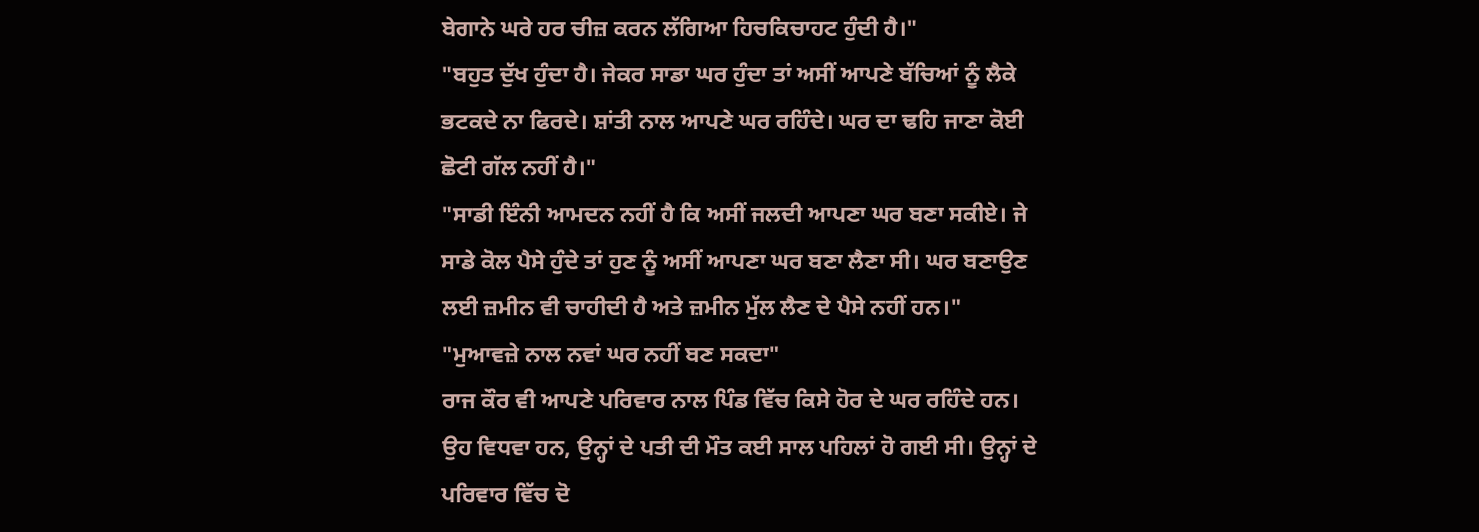ਬੇਗਾਨੇ ਘਰੇ ਹਰ ਚੀਜ਼ ਕਰਨ ਲੱਗਿਆ ਹਿਚਕਿਚਾਹਟ ਹੁੰਦੀ ਹੈ।"
"ਬਹੁਤ ਦੁੱਖ ਹੁੰਦਾ ਹੈ। ਜੇਕਰ ਸਾਡਾ ਘਰ ਹੁੰਦਾ ਤਾਂ ਅਸੀਂ ਆਪਣੇ ਬੱਚਿਆਂ ਨੂੰ ਲੈਕੇ ਭਟਕਦੇ ਨਾ ਫਿਰਦੇ। ਸ਼ਾਂਤੀ ਨਾਲ ਆਪਣੇ ਘਰ ਰਹਿੰਦੇ। ਘਰ ਦਾ ਢਹਿ ਜਾਣਾ ਕੋਈ ਛੋਟੀ ਗੱਲ ਨਹੀਂ ਹੈ।"
"ਸਾਡੀ ਇੰਨੀ ਆਮਦਨ ਨਹੀਂ ਹੈ ਕਿ ਅਸੀਂ ਜਲਦੀ ਆਪਣਾ ਘਰ ਬਣਾ ਸਕੀਏ। ਜੇ ਸਾਡੇ ਕੋਲ ਪੈਸੇ ਹੁੰਦੇ ਤਾਂ ਹੁਣ ਨੂੰ ਅਸੀਂ ਆਪਣਾ ਘਰ ਬਣਾ ਲੈਣਾ ਸੀ। ਘਰ ਬਣਾਉਣ ਲਈ ਜ਼ਮੀਨ ਵੀ ਚਾਹੀਦੀ ਹੈ ਅਤੇ ਜ਼ਮੀਨ ਮੁੱਲ ਲੈਣ ਦੇ ਪੈਸੇ ਨਹੀਂ ਹਨ।"
"ਮੁਆਵਜ਼ੇ ਨਾਲ ਨਵਾਂ ਘਰ ਨਹੀਂ ਬਣ ਸਕਦਾ"
ਰਾਜ ਕੌਰ ਵੀ ਆਪਣੇ ਪਰਿਵਾਰ ਨਾਲ ਪਿੰਡ ਵਿੱਚ ਕਿਸੇ ਹੋਰ ਦੇ ਘਰ ਰਹਿੰਦੇ ਹਨ। ਉਹ ਵਿਧਵਾ ਹਨ, ਉਨ੍ਹਾਂ ਦੇ ਪਤੀ ਦੀ ਮੌਤ ਕਈ ਸਾਲ ਪਹਿਲਾਂ ਹੋ ਗਈ ਸੀ। ਉਨ੍ਹਾਂ ਦੇ ਪਰਿਵਾਰ ਵਿੱਚ ਦੋ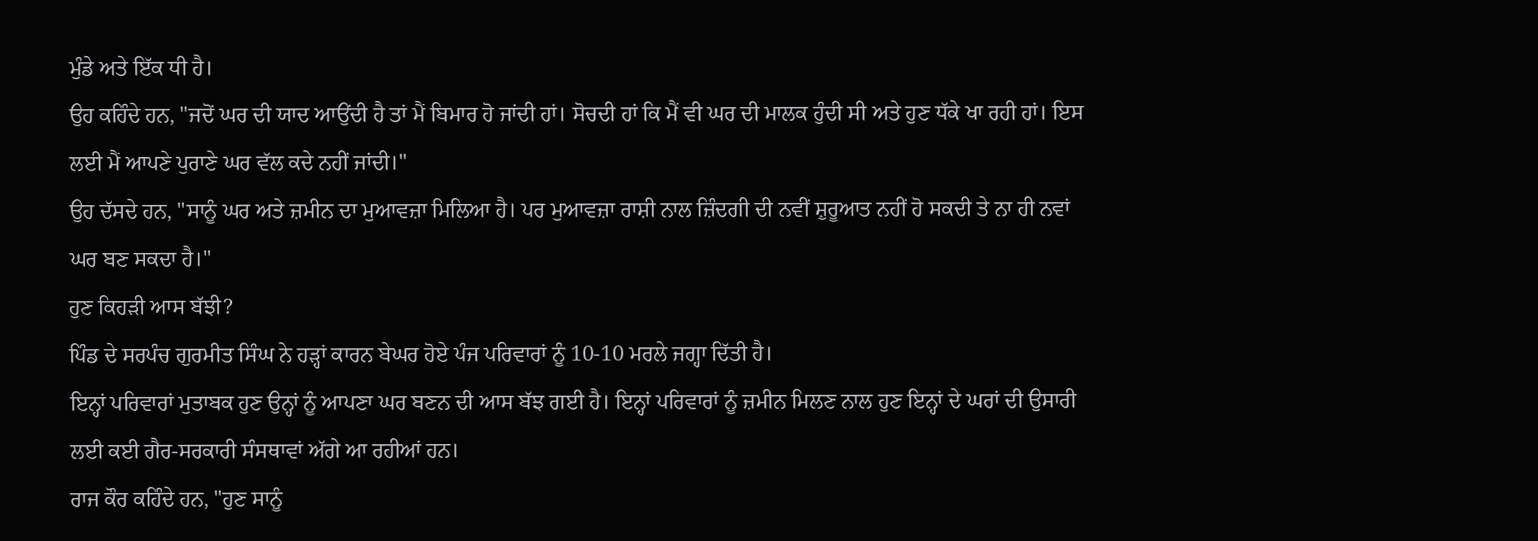ਮੁੰਡੇ ਅਤੇ ਇੱਕ ਧੀ ਹੈ।
ਉਹ ਕਹਿੰਦੇ ਹਨ, "ਜਦੋਂ ਘਰ ਦੀ ਯਾਦ ਆਉਂਦੀ ਹੈ ਤਾਂ ਮੈਂ ਬਿਮਾਰ ਹੋ ਜਾਂਦੀ ਹਾਂ। ਸੋਚਦੀ ਹਾਂ ਕਿ ਮੈਂ ਵੀ ਘਰ ਦੀ ਮਾਲਕ ਹੁੰਦੀ ਸੀ ਅਤੇ ਹੁਣ ਧੱਕੇ ਖਾ ਰਹੀ ਹਾਂ। ਇਸ ਲਈ ਮੈਂ ਆਪਣੇ ਪੁਰਾਣੇ ਘਰ ਵੱਲ ਕਦੇ ਨਹੀਂ ਜਾਂਦੀ।"
ਉਹ ਦੱਸਦੇ ਹਨ, "ਸਾਨੂੰ ਘਰ ਅਤੇ ਜ਼ਮੀਨ ਦਾ ਮੁਆਵਜ਼ਾ ਮਿਲਿਆ ਹੈ। ਪਰ ਮੁਆਵਜ਼ਾ ਰਾਸ਼ੀ ਨਾਲ ਜ਼ਿੰਦਗੀ ਦੀ ਨਵੀਂ ਸ਼ੁਰੂਆਤ ਨਹੀਂ ਹੋ ਸਕਦੀ ਤੇ ਨਾ ਹੀ ਨਵਾਂ ਘਰ ਬਣ ਸਕਦਾ ਹੈ।"
ਹੁਣ ਕਿਹੜੀ ਆਸ ਬੱਝੀ?
ਪਿੰਡ ਦੇ ਸਰਪੰਚ ਗੁਰਮੀਤ ਸਿੰਘ ਨੇ ਹੜ੍ਹਾਂ ਕਾਰਨ ਬੇਘਰ ਹੋਏ ਪੰਜ ਪਰਿਵਾਰਾਂ ਨੂੰ 10-10 ਮਰਲੇ ਜਗ੍ਹਾ ਦਿੱਤੀ ਹੈ।
ਇਨ੍ਹਾਂ ਪਰਿਵਾਰਾਂ ਮੁਤਾਬਕ ਹੁਣ ਉਨ੍ਹਾਂ ਨੂੰ ਆਪਣਾ ਘਰ ਬਣਨ ਦੀ ਆਸ ਬੱਝ ਗਈ ਹੈ। ਇਨ੍ਹਾਂ ਪਰਿਵਾਰਾਂ ਨੂੰ ਜ਼ਮੀਨ ਮਿਲਣ ਨਾਲ ਹੁਣ ਇਨ੍ਹਾਂ ਦੇ ਘਰਾਂ ਦੀ ਉਸਾਰੀ ਲਈ ਕਈ ਗੈਰ-ਸਰਕਾਰੀ ਸੰਸਥਾਵਾਂ ਅੱਗੇ ਆ ਰਹੀਆਂ ਹਨ।
ਰਾਜ ਕੌਰ ਕਹਿੰਦੇ ਹਨ, "ਹੁਣ ਸਾਨੂੰ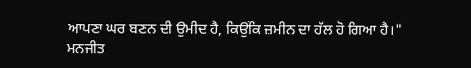ਆਪਣਾ ਘਰ ਬਣਨ ਦੀ ਉਮੀਦ ਹੈ, ਕਿਉਂਕਿ ਜ਼ਮੀਨ ਦਾ ਹੱਲ ਹੋ ਗਿਆ ਹੈ।"
ਮਨਜੀਤ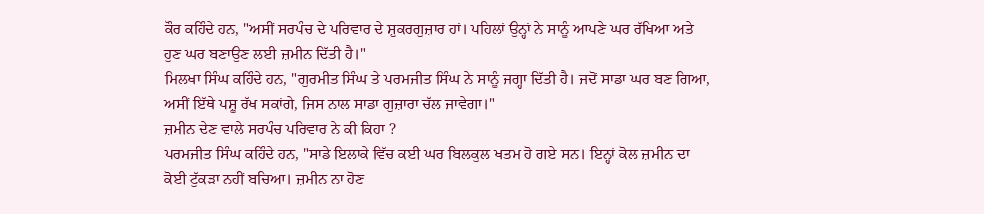ਕੌਰ ਕਹਿੰਦੇ ਹਨ, "ਅਸੀਂ ਸਰਪੰਚ ਦੇ ਪਰਿਵਾਰ ਦੇ ਸ਼ੁਕਰਗੁਜ਼ਾਰ ਹਾਂ। ਪਹਿਲਾਂ ਉਨ੍ਹਾਂ ਨੇ ਸਾਨੂੰ ਆਪਣੇ ਘਰ ਰੱਖਿਆ ਅਤੇ ਹੁਣ ਘਰ ਬਣਾਉਣ ਲਈ ਜ਼ਮੀਨ ਦਿੱਤੀ ਹੈ।"
ਮਿਲਖਾ ਸਿੰਘ ਕਹਿੰਦੇ ਹਨ, "ਗੁਰਮੀਤ ਸਿੰਘ ਤੇ ਪਰਮਜੀਤ ਸਿੰਘ ਨੇ ਸਾਨੂੰ ਜਗ੍ਹਾ ਦਿੱਤੀ ਹੈ। ਜਦੋਂ ਸਾਡਾ ਘਰ ਬਣ ਗਿਆ, ਅਸੀਂ ਇੱਥੇ ਪਸ਼ੂ ਰੱਖ ਸਕਾਂਗੇ, ਜਿਸ ਨਾਲ ਸਾਡਾ ਗੁਜ਼ਾਰਾ ਚੱਲ ਜਾਵੇਗਾ।"
ਜ਼ਮੀਨ ਦੇਣ ਵਾਲੇ ਸਰਪੰਚ ਪਰਿਵਾਰ ਨੇ ਕੀ ਕਿਹਾ ?
ਪਰਮਜੀਤ ਸਿੰਘ ਕਹਿੰਦੇ ਹਨ, "ਸਾਡੇ ਇਲਾਕੇ ਵਿੱਚ ਕਈ ਘਰ ਬਿਲਕੁਲ ਖਤਮ ਹੋ ਗਏ ਸਨ। ਇਨ੍ਹਾਂ ਕੋਲ ਜ਼ਮੀਨ ਦਾ ਕੋਈ ਟੁੱਕੜਾ ਨਹੀਂ ਬਚਿਆ। ਜ਼ਮੀਨ ਨਾ ਹੋਣ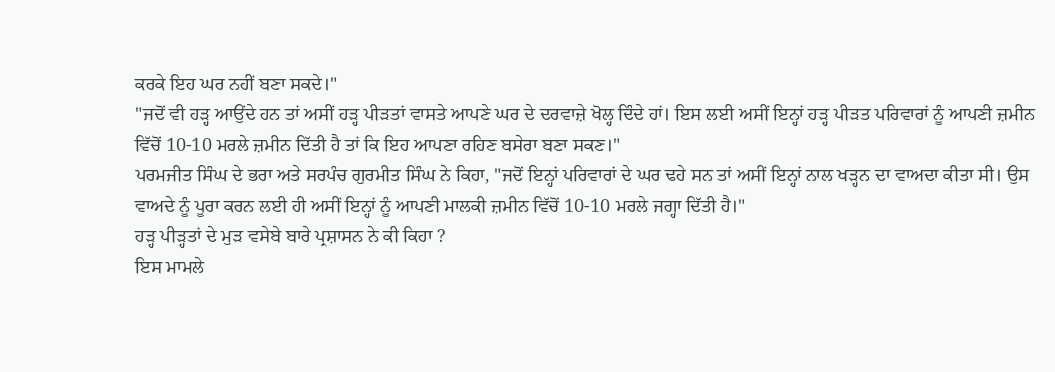ਕਰਕੇ ਇਹ ਘਰ ਨਹੀਂ ਬਣਾ ਸਕਦੇ।"
"ਜਦੋਂ ਵੀ ਹੜ੍ਹ ਆਉਂਦੇ ਹਨ ਤਾਂ ਅਸੀਂ ਹੜ੍ਹ ਪੀੜਤਾਂ ਵਾਸਤੇ ਆਪਣੇ ਘਰ ਦੇ ਦਰਵਾਜ਼ੇ ਖੋਲ੍ਹ ਦਿੰਦੇ ਹਾਂ। ਇਸ ਲਈ ਅਸੀਂ ਇਨ੍ਹਾਂ ਹੜ੍ਹ ਪੀੜਤ ਪਰਿਵਾਰਾਂ ਨੂੰ ਆਪਣੀ ਜ਼ਮੀਨ ਵਿੱਚੋਂ 10-10 ਮਰਲੇ ਜ਼ਮੀਨ ਦਿੱਤੀ ਹੈ ਤਾਂ ਕਿ ਇਹ ਆਪਣਾ ਰਹਿਣ ਬਸੇਰਾ ਬਣਾ ਸਕਣ।"
ਪਰਮਜੀਤ ਸਿੰਘ ਦੇ ਭਰਾ ਅਤੇ ਸਰਪੰਚ ਗੁਰਮੀਤ ਸਿੰਘ ਨੇ ਕਿਹਾ, "ਜਦੋਂ ਇਨ੍ਹਾਂ ਪਰਿਵਾਰਾਂ ਦੇ ਘਰ ਢਹੇ ਸਨ ਤਾਂ ਅਸੀਂ ਇਨ੍ਹਾਂ ਨਾਲ ਖੜ੍ਹਨ ਦਾ ਵਾਅਦਾ ਕੀਤਾ ਸੀ। ਉਸ ਵਾਅਦੇ ਨੂੰ ਪੂਰਾ ਕਰਨ ਲਈ ਹੀ ਅਸੀਂ ਇਨ੍ਹਾਂ ਨੂੰ ਆਪਣੀ ਮਾਲਕੀ ਜ਼ਮੀਨ ਵਿੱਚੋਂ 10-10 ਮਰਲੇ ਜਗ੍ਹਾ ਦਿੱਤੀ ਹੈ।"
ਹੜ੍ਹ ਪੀੜ੍ਹਤਾਂ ਦੇ ਮੁੜ ਵਸੇਬੇ ਬਾਰੇ ਪ੍ਰਸ਼ਾਸਨ ਨੇ ਕੀ ਕਿਹਾ ?
ਇਸ ਮਾਮਲੇ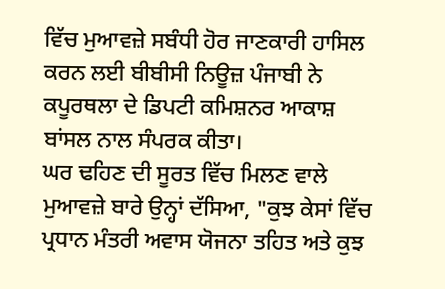ਵਿੱਚ ਮੁਆਵਜ਼ੇ ਸਬੰਧੀ ਹੋਰ ਜਾਣਕਾਰੀ ਹਾਸਿਲ ਕਰਨ ਲਈ ਬੀਬੀਸੀ ਨਿਊਜ਼ ਪੰਜਾਬੀ ਨੇ ਕਪੂਰਥਲਾ ਦੇ ਡਿਪਟੀ ਕਮਿਸ਼ਨਰ ਆਕਾਸ਼ ਬਾਂਸਲ ਨਾਲ ਸੰਪਰਕ ਕੀਤਾ।
ਘਰ ਢਹਿਣ ਦੀ ਸੂਰਤ ਵਿੱਚ ਮਿਲਣ ਵਾਲੇ ਮੁਆਵਜ਼ੇ ਬਾਰੇ ਉਨ੍ਹਾਂ ਦੱਸਿਆ, "ਕੁਝ ਕੇਸਾਂ ਵਿੱਚ ਪ੍ਰਧਾਨ ਮੰਤਰੀ ਅਵਾਸ ਯੋਜਨਾ ਤਹਿਤ ਅਤੇ ਕੁਝ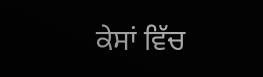ਕੇਸਾਂ ਵਿੱਚ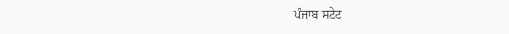ਪੰਜਾਬ ਸਟੇਟ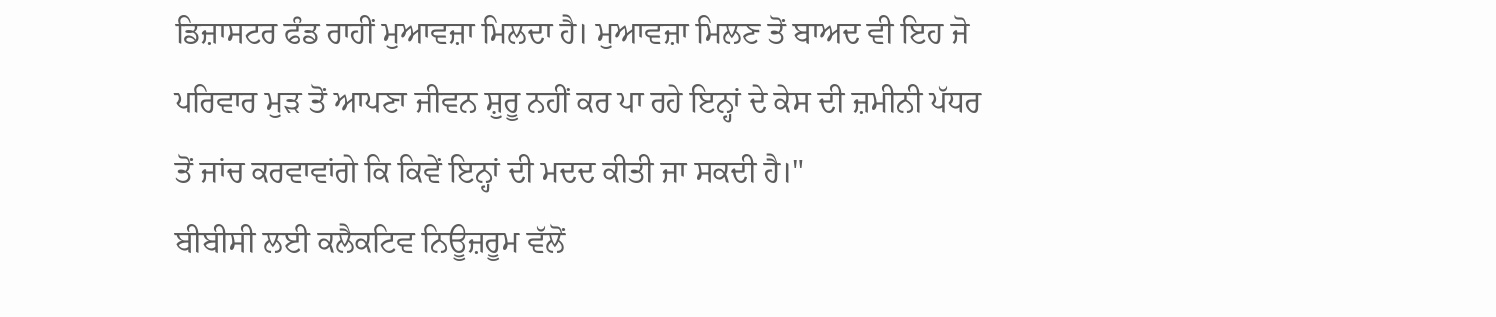ਡਿਜ਼ਾਸਟਰ ਫੰਡ ਰਾਹੀਂ ਮੁਆਵਜ਼ਾ ਮਿਲਦਾ ਹੈ। ਮੁਆਵਜ਼ਾ ਮਿਲਣ ਤੋਂ ਬਾਅਦ ਵੀ ਇਹ ਜੋ ਪਰਿਵਾਰ ਮੁੜ ਤੋਂ ਆਪਣਾ ਜੀਵਨ ਸ਼ੁਰੂ ਨਹੀਂ ਕਰ ਪਾ ਰਹੇ ਇਨ੍ਹਾਂ ਦੇ ਕੇਸ ਦੀ ਜ਼ਮੀਨੀ ਪੱਧਰ ਤੋਂ ਜਾਂਚ ਕਰਵਾਵਾਂਗੇ ਕਿ ਕਿਵੇਂ ਇਨ੍ਹਾਂ ਦੀ ਮਦਦ ਕੀਤੀ ਜਾ ਸਕਦੀ ਹੈ।"
ਬੀਬੀਸੀ ਲਈ ਕਲੈਕਟਿਵ ਨਿਊਜ਼ਰੂਮ ਵੱਲੋਂ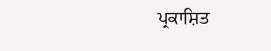ਪ੍ਰਕਾਸ਼ਿਤ